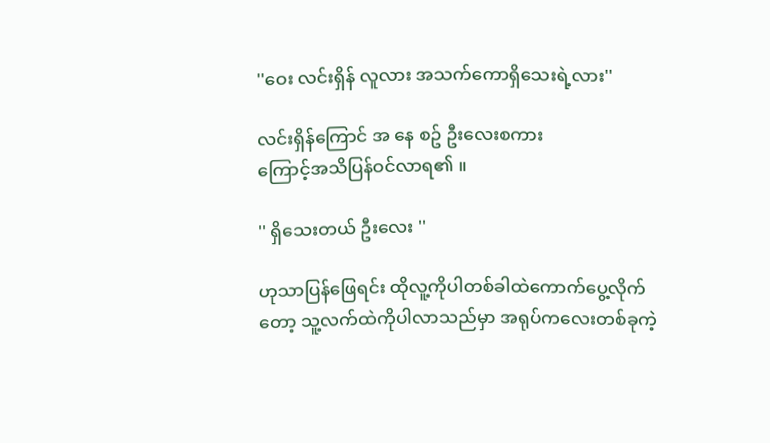''ဝေး လင်းရှိန် လူလား အသက်ကောရှိသေးရဲ့လား''

လင်းရှိန်ကြောင် အ နေ စဥ် ဦးလေးစကား
ကြောင့်အသိပြန်ဝင်လာရ၏ ။

'' ရှိသေးတယ် ဦးလေး ''

ဟုသာပြန်ဖြေရင်း ထိုလူ့ကိုပါတစ်ခါထဲကောက်ပွေ့လိုက်တော့ သူ့လက်ထဲကိုပါလာသည်မှာ အရုပ်ကလေးတစ်ခုကဲ့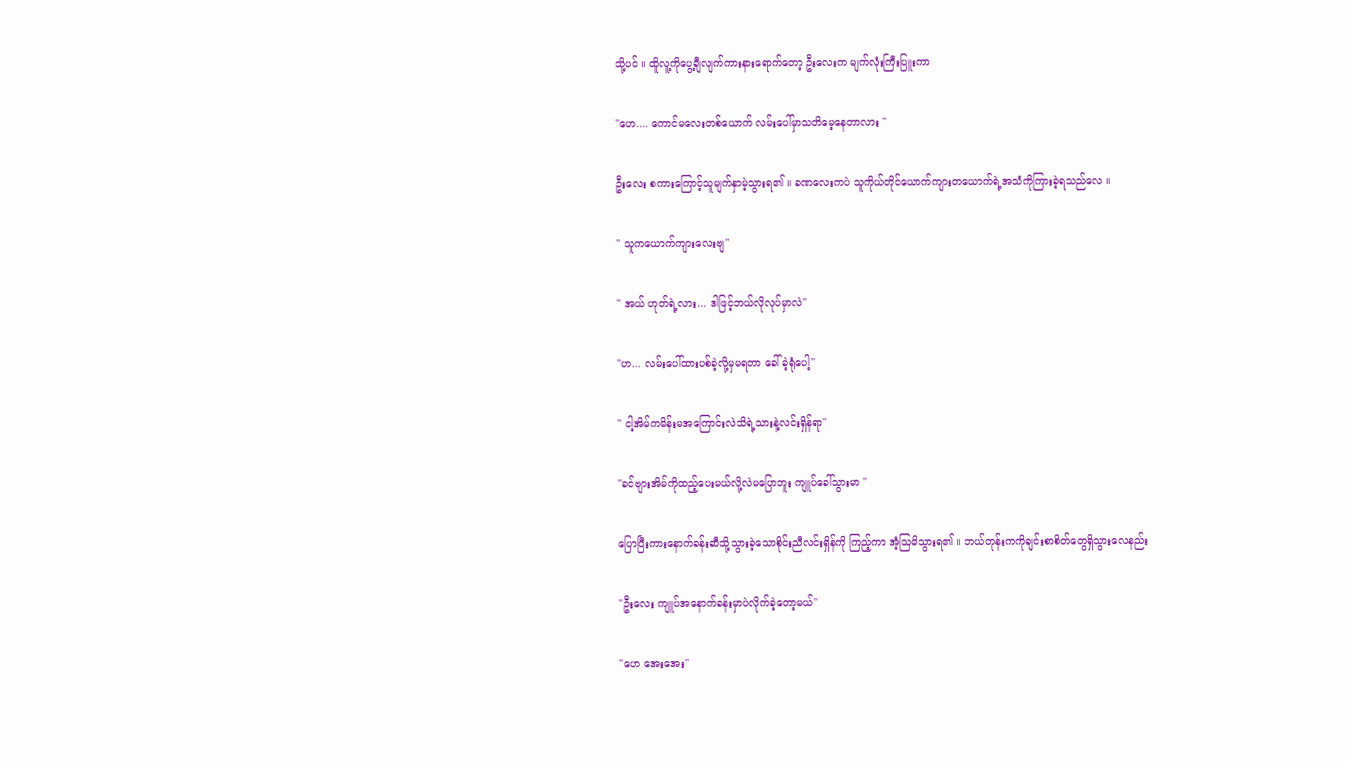သို့ပင် ။ ထိူလူ့ကိုပွေ့ချီလျက်ကားနားရောက်တော့ ဦးလေးက မျက်လုံးကြီးပြူးကာ

''ဟေ.... ကောင်မလေးတစ်ယောက် လမ်းပေါ်မှာသတိမေ့နေတာလား ''

ဦးလေး စကားကြောင့်သူမျက်နှာမဲ့သွားရ၏ ။ ခဏလေးကပဲ သူကိုယ်တိုင်ယောက်ကျားတယောက်ရဲ့အသံကိုကြားခဲ့ရသည်လေ ။

'' သူကယောက်ကျားလေးဗျ''

'' အယ် ဟုတ်ရဲ့လား... ဒါဖြင့်ဘယ်လိုလုပ်မှာလဲ''

''ဟ... လမ်းပေါ်ထားပစ်ခဲ့လို့မှမရတာ ခေါ်ခဲ့ရုံပေါ့''

'' ငါ့အိမ်ကမိန်းမအကြောင်းလဲသိရဲ့သားနဲ့လင်းရှိန်ရာ''

''ခင်ဗျားအိမ်ကိုထည့်ပေးမယ်လို့လဲမပြောဘူး ကျူပ်ခေါ်သွားမာ ''

ပြောပြီးကားနောက်ခန်းဆီသို့သွားခဲ့သောစိုင်းညီလင်းရှိန်ကို ကြည့်ကာ အံ့သြမိသွားရ၏ ။ ဘယ်တုန်းကကိုချင်းစာစိတ်တွေရှိသွားလေနည်း

''ဦးလေး ကျူပ်အနောက်ခန်းမှာပဲလိုက်ခဲ့တော့မယ်''

''ဟေ အေးအေး''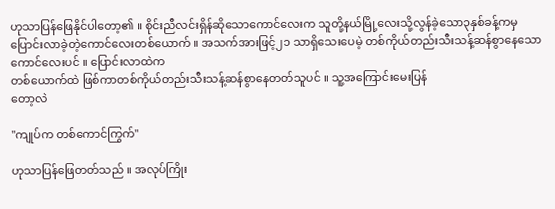ဟုသာပြန်ဖြေနိုင်ပါတော့၏ ။ စိုင်းညီလင်းရှိန်ဆိုသောကောင်လေးက သူတို့နယ်မြို့လေးသို့လွန်ခဲ့သော၃နှစ်ခန့်ကမှပြောင်းလာခဲ့တဲ့ကောင်လေးတစ်ယောက် ။ အသက်အားဖြင့်၂၁ သာရှိသေးပေမဲ့ တစ်ကိုယ်တည်းသီးသန့်ဆန်စွာနေသောကောင်လေးပင် ။ ပြောင်းလာထဲက
တစ်ယောက်ထဲ ဖြစ်ကာတစ်ကိုယ်တည်းသီးသန့်ဆန်စွာနေတတ်သူပင် ။ သူ့အကြောင်းမေးပြန်
တော့လဲ

''ကျုပ်က တစ်ကောင်ကြွက်''

ဟုသာပြန်ဖြေတတ်သည် ။ အလုပ်ကြိုး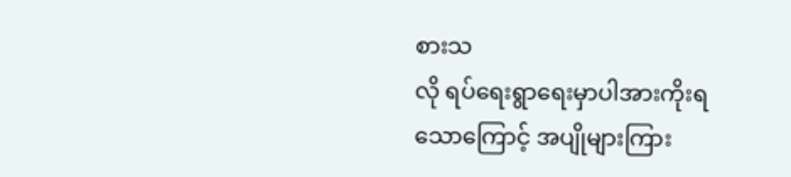စားသ
လို ရပ်ရေးရွာရေးမှာပါအားကိုးရသောကြောင့် အပျိုများကြား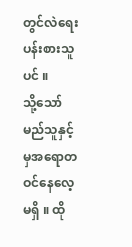တွင်လဲရေးပန်းစားသူပင် ။
သို့သော်မည်သူနှင့်မှအရောတဝင်နေလေ့မရှိ ။ ထို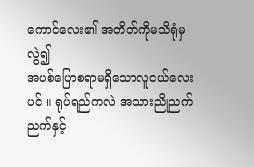ကောင်လေး၏ အတိတ်ကိုမသိရုံမှလွဲ၍
အပစ်ပြောစရာမရှိသောလူငယ်လေးပင် ။ ရုပ်ရည်ကလဲ အသားညိုညက်ညက်နှင့်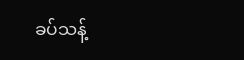ခပ်သန့်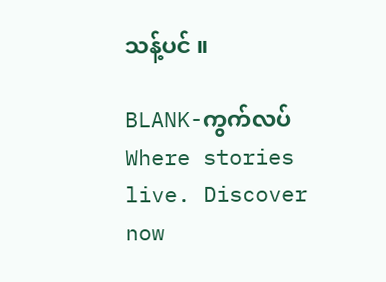သန့်ပင် ။

BLANK-ကွက်လပ်Where stories live. Discover now